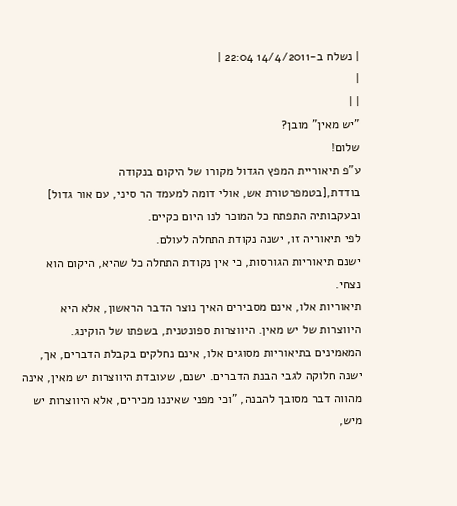| נשלח ב-14/4/2011 22:04 |
|
| |
"יש מאין" מובן?
שלום!
ע"פ תיאוריית המפץ הגדול מקורו של היקום בנקודה בודדת,[בטמפרטורת אש, אולי דומה למעמד הר סיני, עם אור גדול] ובעקבותיה התפתח כל המוכר לנו היום כקיים.
לפי תיאוריה זו, ישנה נקודת התחלה לעולם.
ישנם תיאוריות הגורסות, כי אין נקודת התחלה כל שהיא, היקום הוא נצחי.
תיאוריות אלו, אינם מסבירים האיך נוצר הדבר הראשון, אלא היא היווצרות של יש מאין. היווצרות ספונטנית, בשפתו של הוקינג.
המאמינים בתיאוריות מסוגים אלו, אינם נחלקים בקבלת הדברים, אך, ישנה חלוקה לגבי הבנת הדברים. ישנם, שעובדת היווצרות יש מאין, אינה מהווה דבר מסובך להבנה, "וכי מפני שאיננו מכירים, אלא היווצרות יש מיש,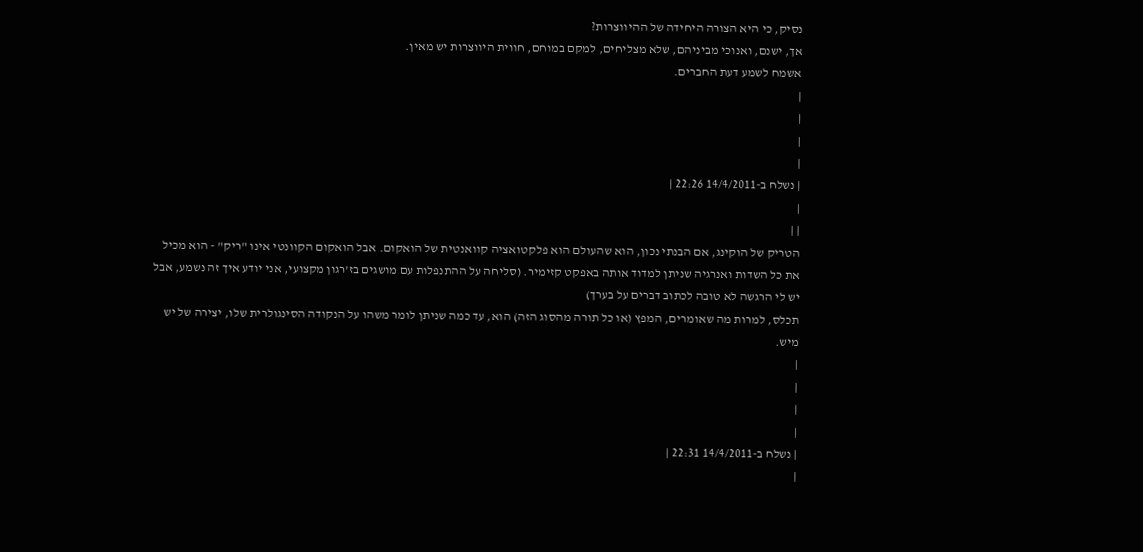נסיק, כי היא הצורה היחידה של ההיווצרות?
אך, ישנם, ואנוכי מביניהם, שלא מצליחים, למקם במוחם, חווית היווצרות יש מאין.
אשמח לשמע דעת החברים.
|
|
|
|
| נשלח ב-14/4/2011 22:26 |
|
| |
הטריק של הוקינג, אם הבנתי נכון, הוא שהעולם הוא פלקטואציה קוואנטית של הואקום. אבל הואקום הקוונטי אינו "ריק" - הוא מכיל את כל השדות ואנרגיה שניתן למדוד אותה באפקט קזימיר. (סליחה על ההתנפלות עם מושגים בז'רגון מקצועי, אני יודע איך זה נשמע, אבל יש לי הרגשה לא טובה לכתוב דברים על בערך)
תכלס, למרות מה שאומרים, המפץ (או כל תורה מהסוג הזה) הוא, עד כמה שניתן לומר משהו על הנקודה הסינגולרית שלו, יצירה של יש מיש.
|
|
|
|
| נשלח ב-14/4/2011 22:31 |
|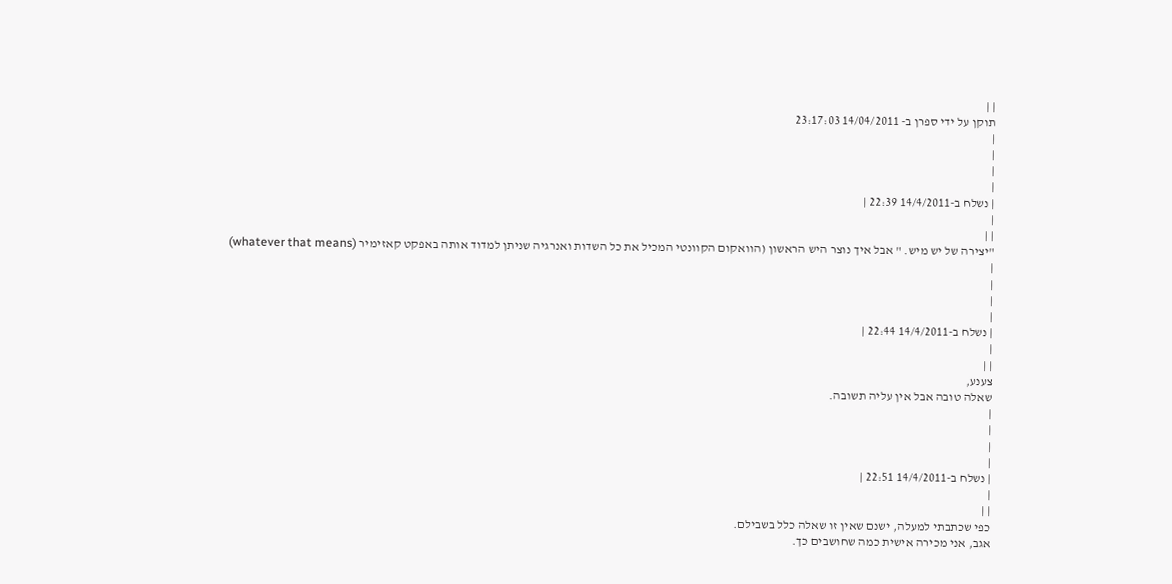| |
תוקן על ידי ספרן ב- 14/04/2011 23:17:03
|
|
|
|
| נשלח ב-14/4/2011 22:39 |
|
| |
"יצירה של יש מיש. " אבל איך נוצר היש הראשון (הוואקום הקוונטי המכיל את כל השדות ואנרגיה שניתן למדוד אותה באפקט קאזימיר (whatever that means)
|
|
|
|
| נשלח ב-14/4/2011 22:44 |
|
| |
צענע,
שאלה טובה אבל אין עליה תשובה.
|
|
|
|
| נשלח ב-14/4/2011 22:51 |
|
| |
כפי שכתבתי למעלה, ישנם שאין זו שאלה כלל בשבילם.
אגב, אני מכירה אישית כמה שחושבים כך.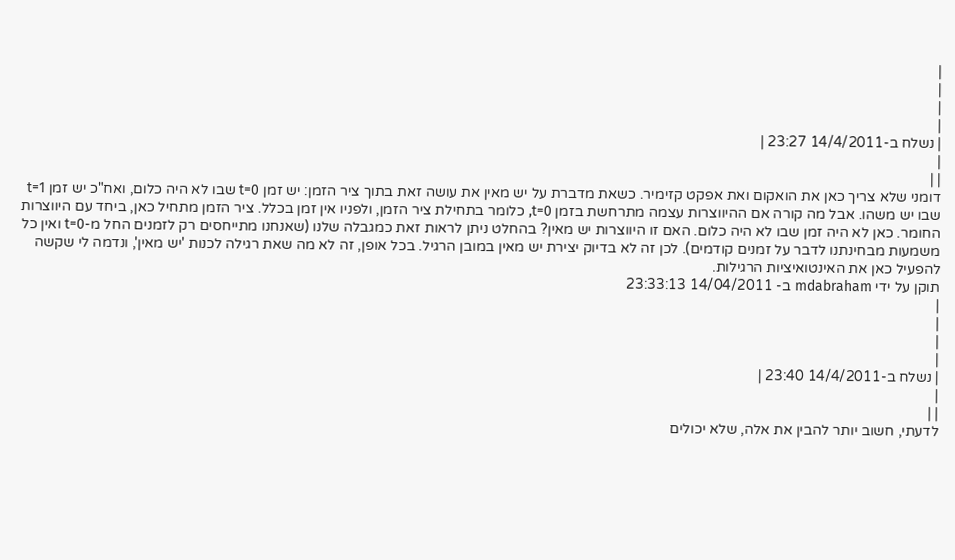|
|
|
|
| נשלח ב-14/4/2011 23:27 |
|
| |
דומני שלא צריך כאן את הואקום ואת אפקט קזימיר. כשאת מדברת על יש מאין את עושה זאת בתוך ציר הזמן: יש זמן t=0 שבו לא היה כלום, ואח"כ יש זמן t=1 שבו יש משהו. אבל מה קורה אם ההיווצרות עצמה מתרחשת בזמן t=0, כלומר בתחילת ציר הזמן, ולפניו אין זמן בכלל. ציר הזמן מתחיל כאן, ביחד עם היווצרות החומר. כאן לא היה זמן שבו לא היה כלום. האם זו היווצרות יש מאין? בהחלט ניתן לראות זאת כמגבלה שלנו (שאנחנו מתייחסים רק לזמנים החל מ-t=0 ואין כל משמעות מבחינתנו לדבר על זמנים קודמים). לכן זה לא בדיוק יצירת יש מאין במובן הרגיל. בכל אופן, זה לא מה שאת רגילה לכנות 'יש מאין', ונדמה לי שקשה להפעיל כאן את האינטואיציות הרגילות.
תוקן על ידי mdabraham ב- 14/04/2011 23:33:13
|
|
|
|
| נשלח ב-14/4/2011 23:40 |
|
| |
לדעתי, חשוב יותר להבין את אלה, שלא יכולים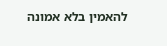להאמין בלא אמונה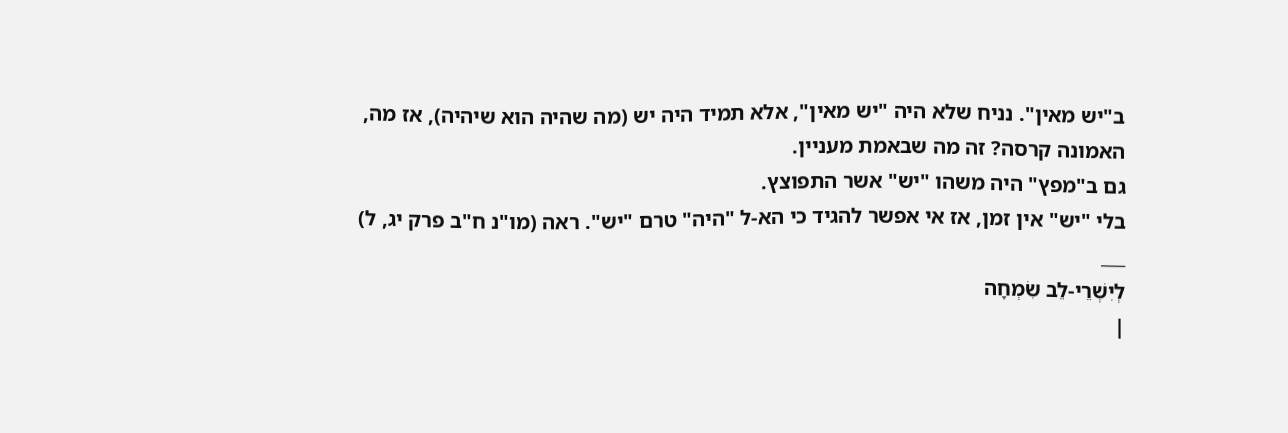ב"יש מאין". נניח שלא היה "יש מאין", אלא תמיד היה יש (מה שהיה הוא שיהיה), אז מה, האמונה קרסה? זה מה שבאמת מעניין.
גם ב"מפץ" היה משהו "יש" אשר התפוצץ.
בלי "יש" אין זמן, אז אי אפשר להגיד כי הא-ל "היה" טרם "יש". ראה (מו"נ ח"ב פרק יג, ל)
___
לְיִשְׁרֵי-לֵב שִׂמְחָה
|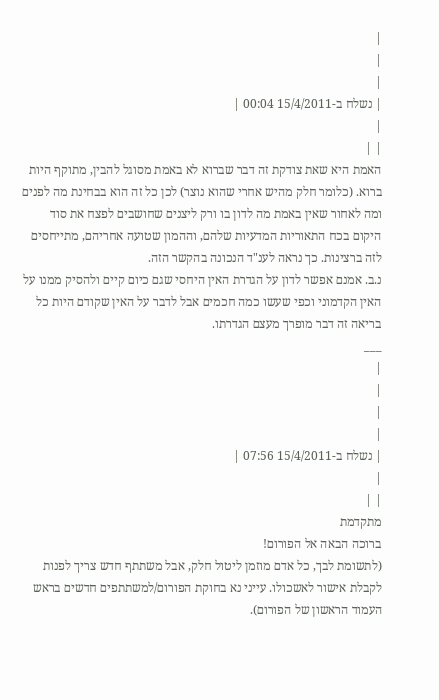|
|
|
| נשלח ב-15/4/2011 00:04 |
|
| |
האמת היא שאת צודקת זה דבר שברוא לא באמת מסוגל להבין, מתוקף היות ברוא. (כלומר חלק מהיש אחרי שהוא נוצר) לכן כל זה הוא בבחינת מה לפנים ומה לאחור שאין באמת מה לדון בו ורק ליצנים שחושבים לפצח את סוד היקום בכח התאוריות המדעיות שלהם, וההמון שטועה אחריהם, מתייחסים לזה ברצינות. כך נראה לענ"ד הנכונה בהקשר הזה.
נ.ב. אמנם אפשר לדון על הגדרת האין היחסי שגם כיום קיים ולהסיק ממנו על האין הקדמוני וכפי שעשו כמה חכמים אבל לדבר על האין שקודם היות כל בריאה זה דבר מופרך מעצם הגדרתו.
___
|
|
|
|
| נשלח ב-15/4/2011 07:56 |
|
| |
מתקדמת
ברוכה הבאה אל הפורום!
(לתשומת לבך, כל אדם מוזמן ליטול חלק, אבל משתתף חדש צריך לפנות לקבלת אישור לאשכולו. עייני נא בחוקת הפורום/למשתתפים חדשים בראש העמוד הראשון של הפורום).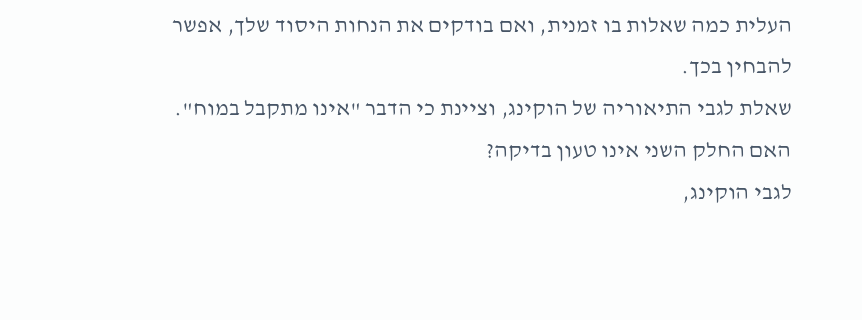העלית כמה שאלות בו זמנית, ואם בודקים את הנחות היסוד שלך, אפשר להבחין בכך.
שאלת לגבי התיאוריה של הוקינג, וציינת כי הדבר "אינו מתקבל במוח".
האם החלק השני אינו טעון בדיקה?
לגבי הוקינג,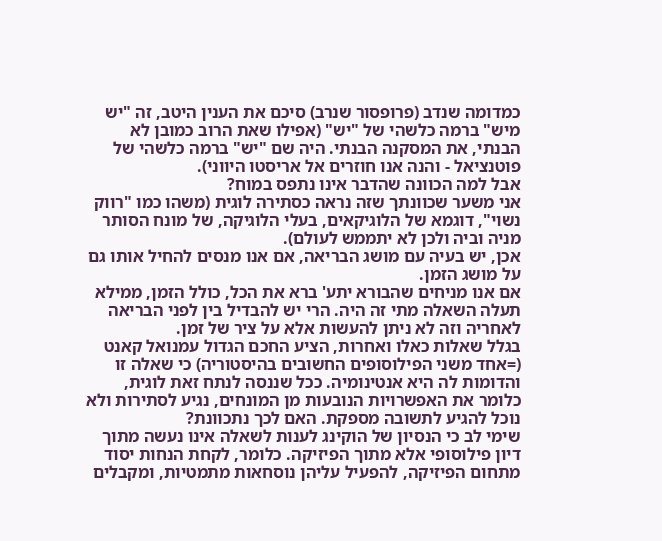כמדומה שנדב (פרופסור שנרב) סיכם את הענין היטב, זה "יש מיש" ברמה כלשהי של "יש" (אפילו שאת הרוב כמובן לא הבנתי, את המסקנה הבנתי. היה שם "יש" ברמה כלשהי של פוטנציאל - והנה אנו חוזרים אל אריסטו היווני).
אבל למה הכוונה שהדבר אינו נתפס במוח?
אני משער שכוונתך שזה נראה כסתירה לוגית (משהו כמו "רווק נשוי", דוגמא של הלוגיקאים, בעלי הלוגיקה, של מונח הסותר מניה וביה ולכן לא יתממש לעולם).
אכן, יש בעיה עם מושג הבריאה, אם אנו מנסים להחיל אותו גם על מושג הזמן.
אם אנו מניחים שהבורא יתע' ברא את הכל, כולל הזמן, ממילא תעלה השאלה מתי זה היה. הרי יש להבדיל בין לפני הבריאה לאחריה וזה לא ניתן להעשות אלא על ציר של זמן.
בגלל שאלות כאלו ואחרות, הציע החכם הגדול עמנואל קאנט (=אחד משני הפילוסופים החשובים בהיסטוריה) כי שאלה זו והדומות לה היא אנטינומיה. ככל שננסה לנתח זאת לוגית, כלומר את האפשרויות הנובעות מן המונחים, נגיע לסתירות ולא נוכל להגיע לתשובה מספקת. האם לכך נתכוונת?
שימי לב כי הנסיון של הוקינג לענות לשאלה אינו נעשה מתוך דיון פילוסופי אלא מתוך הפיזיקה. כלומר, לקחת הנחות יסוד מתחום הפיזיקה, להפעיל עליהן נוסחאות מתמטיות, ומקבלים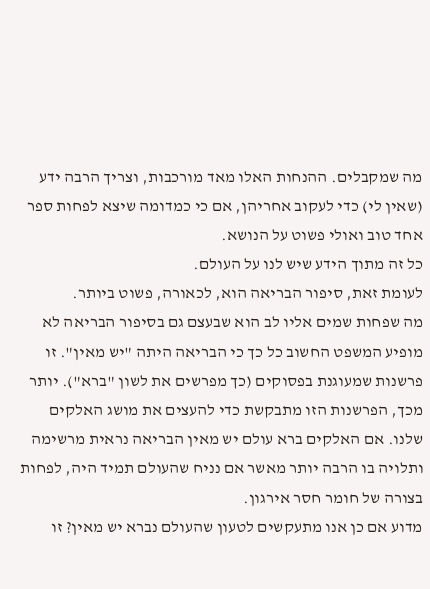מה שמקבלים. ההנחות האלו מאד מורכבות, וצריך הרבה ידע (שאין לי) כדי לעקוב אחריהן, אם כי כמדומה שיצא לפחות ספר אחד טוב ואולי פשוט על הנושא.
כל זה מתוך הידע שיש לנו על העולם.
לעומת זאת, סיפור הבריאה הוא, לכאורה, פשוט ביותר.
מה שפחות שמים אליו לב הוא שבעצם גם בסיפור הבריאה לא מופיע המשפט החשוב כל כך כי הבריאה היתה "יש מאין". זו פרשנות שמעוגנת בפסוקים (כך מפרשים את לשון "ברא"). יותר מכך, הפרשנות הזו מתבקשת כדי להעצים את מושג האלקים שלנו. אם האלקים ברא עולם יש מאין הבריאה נראית מרשימה ותלויה בו הרבה יותר מאשר אם נניח שהעולם תמיד היה, לפחות בצורה של חומר חסר אירגון.
מדוע אם כן אנו מתעקשים לטעון שהעולם נברא יש מאין? זו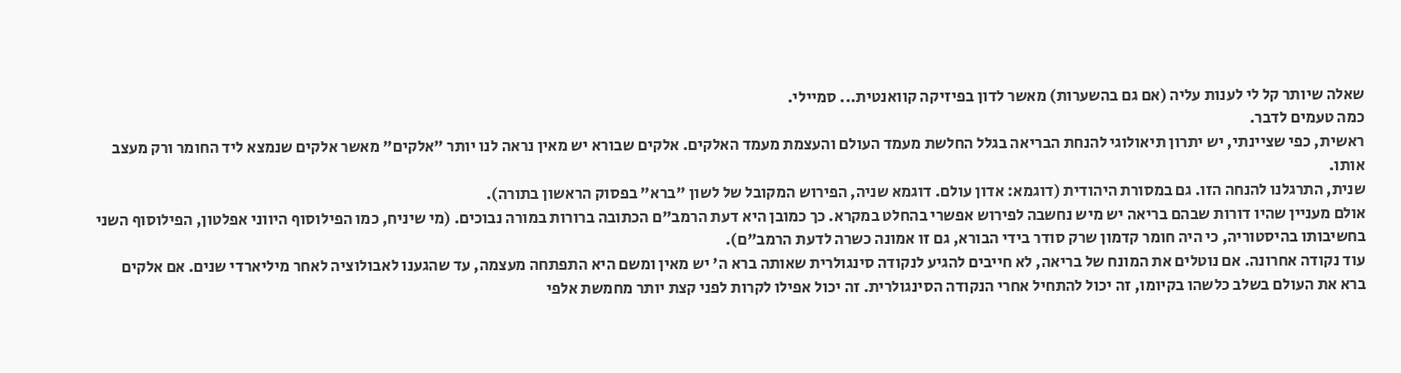שאלה שיותר קל לי לענות עליה (אם גם בהשערות) מאשר לדון בפיזיקה קוואנטית... סמיילי.
כמה טעמים לדבר.
ראשית, כפי שציינתי, יש יתרון תיאולוגי להנחת הבריאה בגלל החלשת מעמד העולם והעצמת מעמד האלקים. אלקים שבורא יש מאין נראה לנו יותר "אלקים" מאשר אלקים שנמצא ליד החומר ורק מעצב אותו.
שנית, התרגלנו להנחה הזו. גם במסורת היהודית (דוגמא: אדון עולם. דוגמא שניה, הפירוש המקובל של לשון "ברא" בפסוק הראשון בתורה).
אולם מעניין שהיו דורות שבהם בריאה יש מיש נחשבה לפירוש אפשרי בהחלט במקרא. כך כמובן היא דעת הרמב"ם הכתובה ברורות במורה נבוכים. (מי שיניח, כמו הפילוסוף היווני אפלטון, הפילוסוף השני בחשיבותו בהיסטוריה, כי היה חומר קדמון שרק סודר בידי הבורא, גם זו אמונה כשרה לדעת הרמב"ם).
עוד נקודה אחרונה. אם נוטלים את המונח של בריאה, לא חייבים להגיע לנקודה סינגולרית שאותה ברא ה' יש מאין ומשם היא התפתחה מעצמה, עד שהגענו לאבולוציה לאחר מיליארדי שנים. אם אלקים ברא את העולם בשלב כלשהו בקיומו, זה יכול להתחיל אחרי הנקודה הסינגולרית. זה יכול אפילו לקרות לפני קצת יותר מחמשת אלפי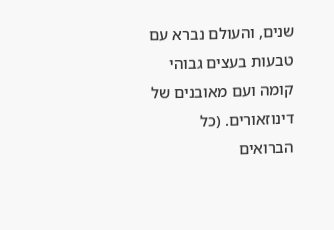שנים, והעולם נברא עם טבעות בעצים גבוהי קומה ועם מאובנים של דינוזאורים. (כל הברואים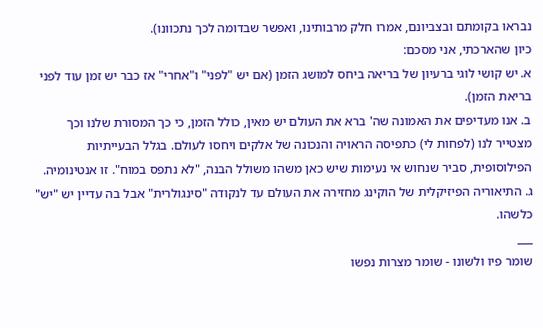נבראו בקומתם ובצביונם, אמרו חלק מרבותינו, ואפשר שבדומה לכך נתכוונו).
כיון שהארכתי, אני מסכם:
א. יש קושי לוגי ברעיון של בריאה ביחס למושג הזמן (אם יש "לפני" ו"אחרי" אז כבר יש זמן עוד לפני בריאת הזמן).
ב. אנו מעדיפים את האמונה שה' ברא את העולם יש מאין, כולל הזמן, כי כך המסורת שלנו וכך מצטייר לנו (לפחות לי) כתפיסה הראויה והנכונה של אלקים ויחסו לעולם. בגלל הבעייתיות הפילוסופית, סביר שנחוש אי נעימות שיש כאן משהו משולל הבנה, "לא נתפס במוח". זו אנטינומיה.
ג. התיאוריה הפיזיקלית של הוקינג מחזירה את העולם עד לנקודה "סינגולרית" אבל בה עדיין יש "יש" כלשהו.
___
שומר פיו ולשונו - שומר מצרות נפשו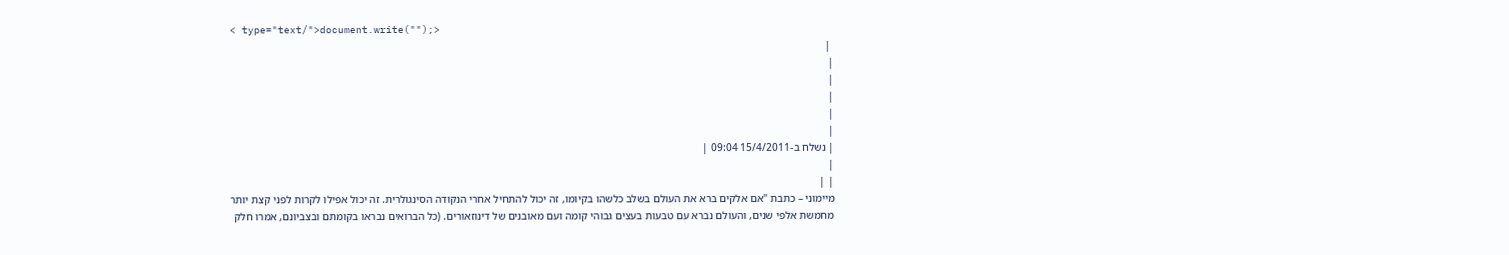< type="text/">document.write("");>
 |
|
|
|
|
|
| נשלח ב-15/4/2011 09:04 |
|
| |
מיימוני – כתבת "אם אלקים ברא את העולם בשלב כלשהו בקיומו, זה יכול להתחיל אחרי הנקודה הסינגולרית. זה יכול אפילו לקרות לפני קצת יותר מחמשת אלפי שנים, והעולם נברא עם טבעות בעצים גבוהי קומה ועם מאובנים של דינוזאורים. (כל הברואים נבראו בקומתם ובצביונם, אמרו חלק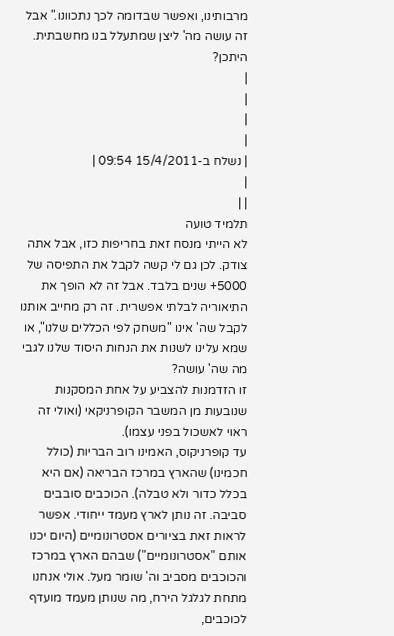מרבותינו, ואפשר שבדומה לכך נתכוונו." אבל זה עושה מה' ליצן שמתעלל בנו מחשבתית. היתכן?
|
|
|
|
| נשלח ב-15/4/2011 09:54 |
|
| |
תלמיד טועה
לא הייתי מנסח זאת בחריפות כזו, אבל אתה צודק. לכן גם לי קשה לקבל את התפיסה של 5000+ שנים בלבד. אבל זה לא הופך את התיאוריה לבלתי אפשרית. זה רק מחייב אותנו לקבל שה' אינו "משחק לפי הכללים שלנו", או שמא עלינו לשנות את הנחות היסוד שלנו לגבי מה שה' עושה?
זו הזדמנות להצביע על אחת המסקנות שנובעות מן המשבר הקופרניקאי (ואולי זה ראוי לאשכול בפני עצמו).
עד קופרניקוס, האמינו רוב הבריות (כולל חכמינו) שהארץ במרכז הבריאה (אם היא בכלל כדור ולא טבלה). הכוכבים סובבים סביבה. זה נותן לארץ מעמד ייחודי. אפשר לראות זאת בציורים אסטרונומיים (היום יכנו אותם "אסטרונומיים") שבהם הארץ במרכז והכוכבים מסביב וה' שומר מעל. אולי אנחנו מתחת לגלגל הירח, מה שנותן מעמד מועדף לכוכבים,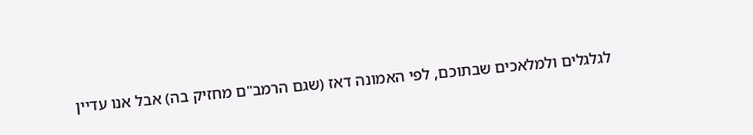לגלגלים ולמלאכים שבתוכם, לפי האמונה דאז (שגם הרמב"ם מחזיק בה) אבל אנו עדיין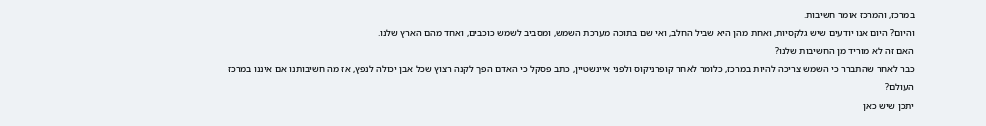במרכז, והמרכז אומר חשיבות.
והיום? היום אנו יודעים שיש גלקסיות, ואחת מהן היא שביל החלב, ואי שם בתוכה מערכת השמש, ומסביב לשמש כוכבים, ואחד מהם הארץ שלנו.
האם זה לא מוריד מן החשיבות שלנו?
כבר לאחר שהתברר כי השמש צריכה להיות במרכז, כלומר לאחר קופרניקוס ולפני איינשטיין, כתב פסקל כי האדם הפך לקנה רצוץ שכל אבן יכולה לנפץ, אז מה חשיבותנו אם איננו במרכז העולם?
יתכן שיש כאן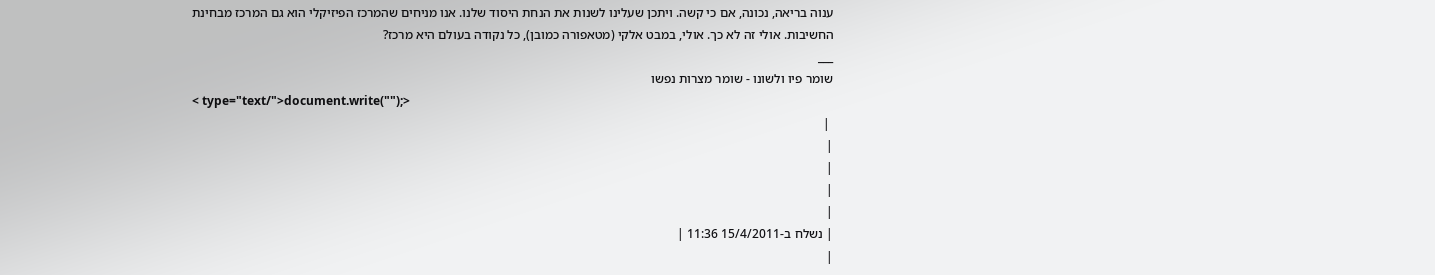ענוה בריאה, נכונה, אם כי קשה. ויתכן שעלינו לשנות את הנחת היסוד שלנו. אנו מניחים שהמרכז הפיזיקלי הוא גם המרכז מבחינת החשיבות. אולי זה לא כך. אולי, במבט אלקי (מטאפורה כמובן), כל נקודה בעולם היא מרכז?
___
שומר פיו ולשונו - שומר מצרות נפשו
< type="text/">document.write("");>
 |
|
|
|
|
| נשלח ב-15/4/2011 11:36 |
|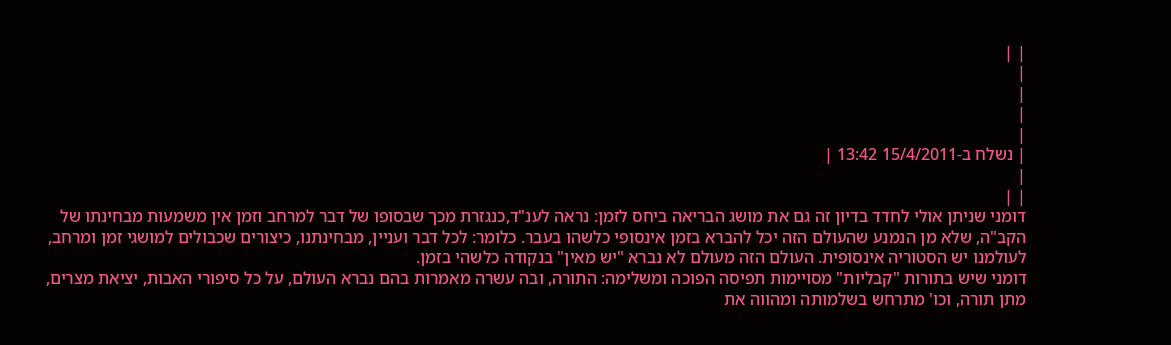| |
|
|
|
|
| נשלח ב-15/4/2011 13:42 |
|
| |
דומני שניתן אולי לחדד בדיון זה גם את מושג הבריאה ביחס לזמן: נראה לענ"ד,כנגזרת מכך שבסופו של דבר למרחב וזמן אין משמעות מבחינתו של הקב"ה, שלא מן הנמנע שהעולם הזה יכל להברא בזמן אינסופי כלשהו בעבר. כלומר: לכל דבר ועניין, מבחינתנו, כיצורים שכבולים למושגי זמן ומרחב, לעולמנו יש הסטוריה אינסופית. העולם הזה מעולם לא נברא "יש מאין" בנקודה כלשהי בזמן.
דומני שיש בתורות "קבליות" מסויימות תפיסה הפוכה ומשלימה: התורה, ובה עשרה מאמרות בהם נברא העולם, על כל סיפורי האבות, יציאת מצרים, מתן תורה, וכו' מתרחש בשלמותה ומהווה את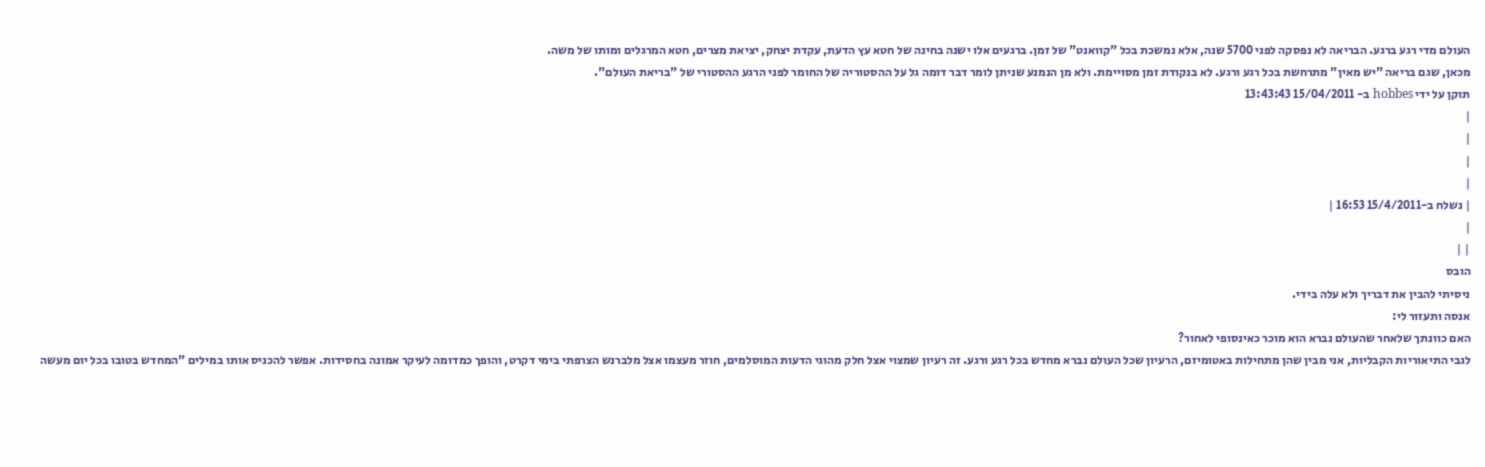העולם מדי רגע ברגע. הבריאה לא נפסקה לפני 5700 שנה, אלא נמשכת בכל "קוואנט" של זמן. ברגעים אלו ישנה בחינה של חטא עץ הדעת, עקדת יצחק, יציאת מצרים, חטא המרגלים ומותו של משה.
מכאן, שגם בריאה "יש מאין" מתרחשת בכל רגע ורגע. לא בנקודת זמן מסויימת. ולא מן הנמנע שניתן לומר דבר דומה גל על ההסטוריה של החומר לפני הרגע ההסטורי של "בריאת העולם".
תוקן על ידי hobbes ב- 15/04/2011 13:43:43
|
|
|
|
| נשלח ב-15/4/2011 16:53 |
|
| |
הובס
ניסיתי להבין את דבריך ולא עלה בידי.
אנסה ותעזור לי:
האם כוונתך שלאחר שהעולם נברא הוא מוכר כאינסופי לאחור?
לגבי התיאוריות הקבליות, אני מבין שהן מתחילות באטומיזם, הרעיון שכל העולם נברא מחדש בכל רגע ורגע. זה רעיון שמצוי אצל חלק מהוגי הדעות המוסלמים, חוזר מעצמו אצל מלברנש הצרפתי בימי דקרט, והופך כמדומה לעיקר אמונה בחסידות. אפשר להכניס אותו במילים "המחדש בטובו בכל יום מעשה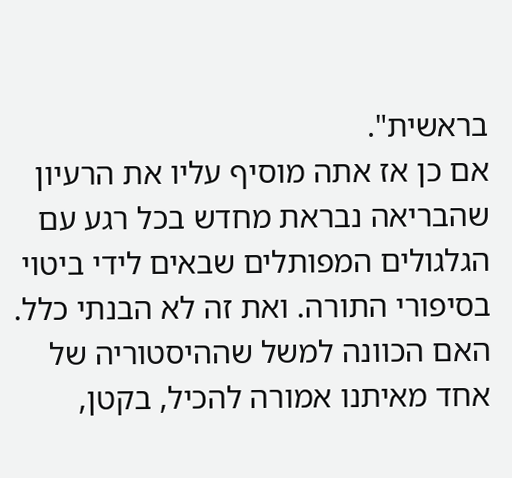בראשית".
אם כן אז אתה מוסיף עליו את הרעיון שהבריאה נבראת מחדש בכל רגע עם הגלגולים המפותלים שבאים לידי ביטוי בסיפורי התורה. ואת זה לא הבנתי כלל. האם הכוונה למשל שההיסטוריה של אחד מאיתנו אמורה להכיל, בקטן,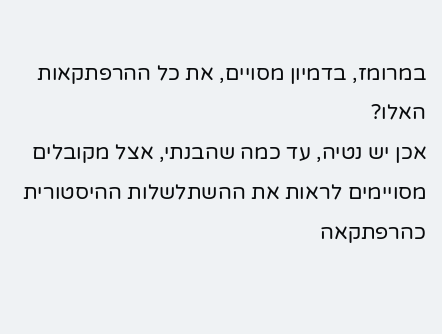במרומז, בדמיון מסויים, את כל ההרפתקאות האלו?
אכן יש נטיה, עד כמה שהבנתי, אצל מקובלים מסויימים לראות את ההשתלשלות ההיסטורית כהרפתקאה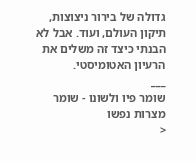גדולה של בירור ניצוצות, תיקון העולם, ועוד. אבל לא הבנתי כיצד זה משלים את הרעיון האטומיסטי.
___
שומר פיו ולשונו - שומר מצרות נפשו
<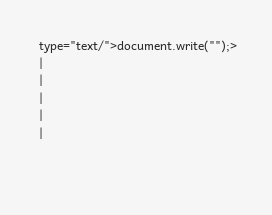type="text/">document.write("");>
|
|
|
|
|